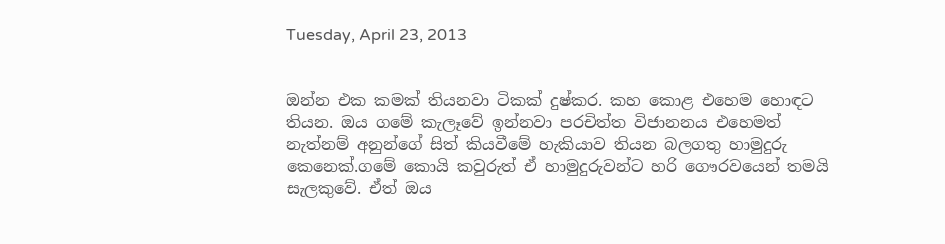Tuesday, April 23, 2013


ඔන්න එක කමක් තියනවා ටිකක් දුෂ්කර. කහ කොළ එහෙම හොඳට තියන. ඔය ගමේ කැලෑවේ ඉන්නවා පරචිත්ත විජානනය එහෙමත් නැත්නම් අනුන්ගේ සිත් කියවීමේ හැකියාව තියන බලගතු හාමුදුරු කෙනෙක්.ගමේ කොයි කවුරුත් ඒ හාමුදුරුවන්ට හරි ගෞරවයෙන් තමයි සැලකුවේ. ඒත් ඔය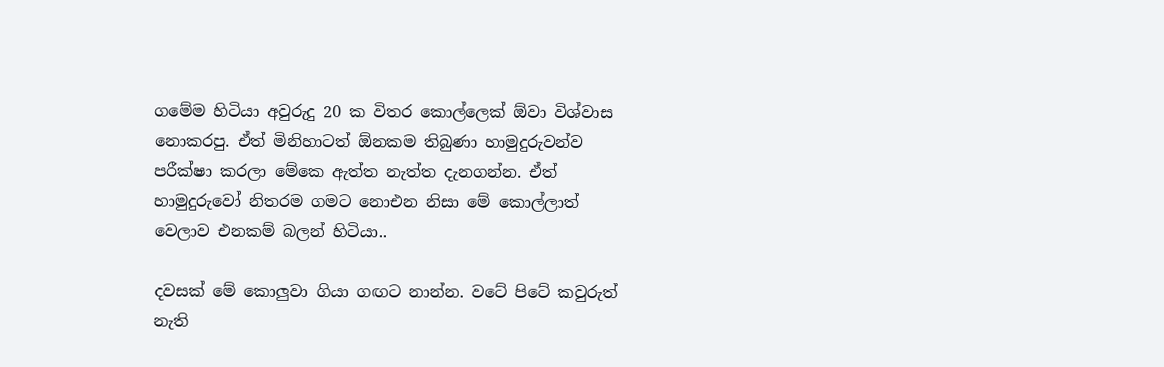ගමේම හිටියා අවුරුදු 20 ක විතර කොල්ලෙක් ඕවා විශ්වාස නොකරපු. ඒත් මිනිහාටත් ඕනකම තිබුණා හාමුදුරුවන්ව පරීක්ෂා කරලා මේකෙ ඇත්ත නැත්ත දැනගන්න. ඒත් හාමුදුරුවෝ නිතරම ගමට නොඑන නිසා මේ කොල්ලාත් වෙලාව එනකම් බලන් හිටියා..

දවසක් මේ කොලුවා ගියා ගඟට නාන්න. වටේ පිටේ කවුරුත් නැති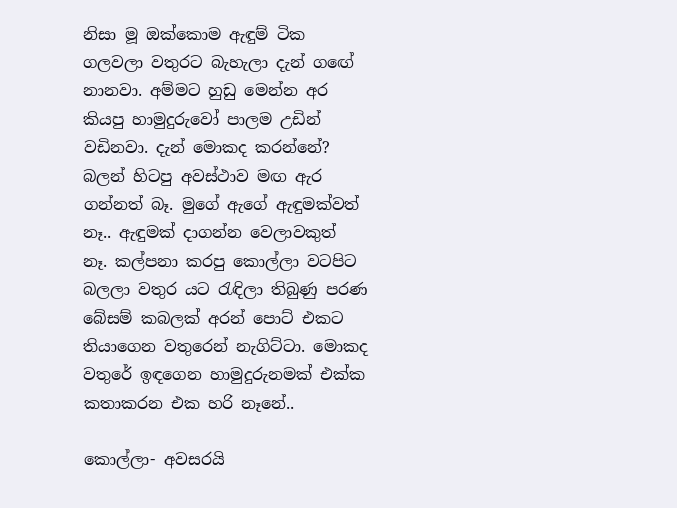නිසා මූ ඔක්කොම ඇඳුම් ටික ගලවලා වතුරට බැහැලා දැන් ගඟේ නානවා. අම්මට හුඩු මෙන්න අර කියපු හාමුදුරුවෝ පාලම උඩින් වඩිනවා. දැන් මොකද කරන්නේ? බලන් හිටපු අවස්ථාව මඟ ඇර ගන්නත් බෑ. මුගේ ඇගේ ඇඳුමක්වත් නෑ.. ඇඳුමක් දාගන්න වෙලාවකුත් නෑ. කල්පනා කරපු කොල්ලා වටපිට බලලා වතුර යට රැඳිලා තිබුණු පරණ බේසම් කබලක් අරන් පොට් එකට තියාගෙන වතුරෙන් නැගිට්ටා. මොකද වතුරේ ඉඳගෙන හාමුදුරුනමක් එක්ක කතාකරන එක හරි නෑනේ..

කොල්ලා- අවසරයි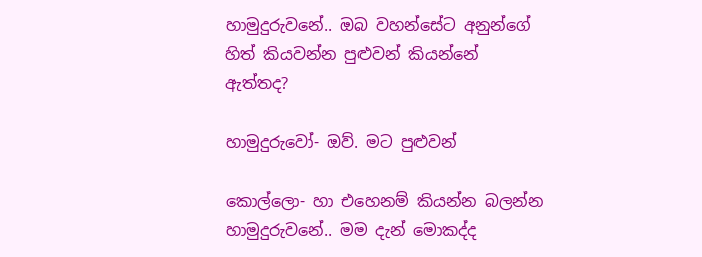හාමුදුරුවනේ.. ඔබ වහන්සේට අනුන්ගේ හිත් කියවන්න පුළුවන් කියන්නේ ඇත්තද?

හාමුදුරුවෝ- ඔව්. මට පුළුවන්

කොල්ලො- හා එහෙනම් කියන්න බලන්න හාමුදුරුවනේ.. මම දැන් මොකද්ද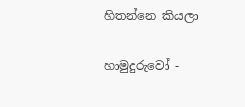හිතන්නෙ කියලා

හාමුදුරුවෝ -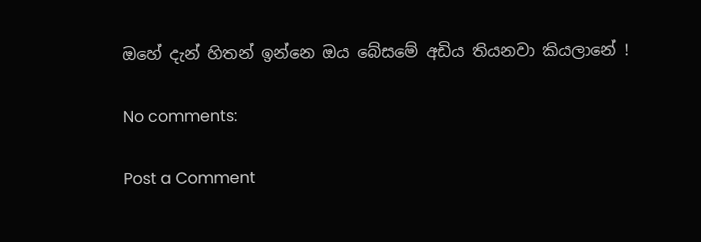ඔහේ දැන් හිතන් ඉන්නෙ ඔය බේසමේ අඩිය තියනවා කියලානේ !

No comments:

Post a Comment